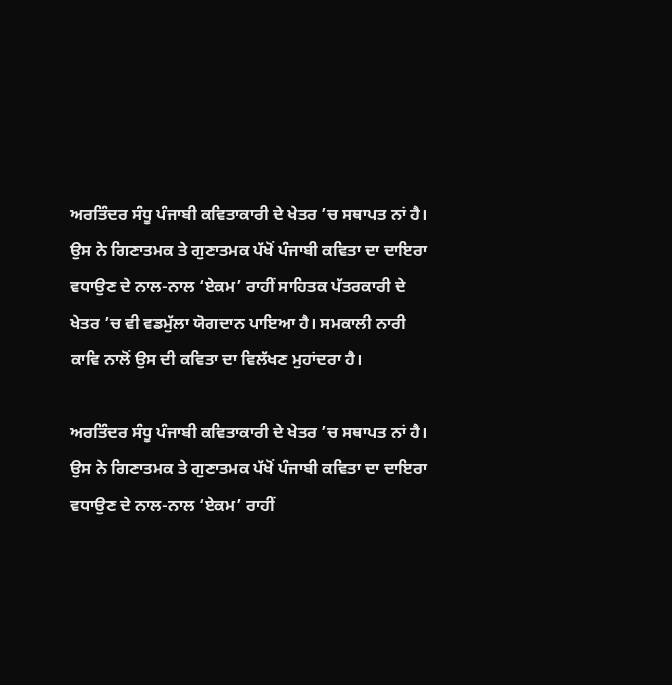ਅਰਤਿੰਦਰ ਸੰਧੂ ਪੰਜਾਬੀ ਕਵਿਤਾਕਾਰੀ ਦੇ ਖੇਤਰ ’ਚ ਸਥਾਪਤ ਨਾਂ ਹੈ। ਉਸ ਨੇ ਗਿਣਾਤਮਕ ਤੇ ਗੁਣਾਤਮਕ ਪੱਖੋਂ ਪੰਜਾਬੀ ਕਵਿਤਾ ਦਾ ਦਾਇਰਾ ਵਧਾਉਣ ਦੇ ਨਾਲ-ਨਾਲ ‘ਏਕਮ’ ਰਾਹੀਂ ਸਾਹਿਤਕ ਪੱਤਰਕਾਰੀ ਦੇ ਖੇਤਰ ’ਚ ਵੀ ਵਡਮੁੱਲਾ ਯੋਗਦਾਨ ਪਾਇਆ ਹੈ। ਸਮਕਾਲੀ ਨਾਰੀ ਕਾਵਿ ਨਾਲੋਂ ਉਸ ਦੀ ਕਵਿਤਾ ਦਾ ਵਿਲੱਖਣ ਮੁਹਾਂਦਰਾ ਹੈ।

ਅਰਤਿੰਦਰ ਸੰਧੂ ਪੰਜਾਬੀ ਕਵਿਤਾਕਾਰੀ ਦੇ ਖੇਤਰ ’ਚ ਸਥਾਪਤ ਨਾਂ ਹੈ। ਉਸ ਨੇ ਗਿਣਾਤਮਕ ਤੇ ਗੁਣਾਤਮਕ ਪੱਖੋਂ ਪੰਜਾਬੀ ਕਵਿਤਾ ਦਾ ਦਾਇਰਾ ਵਧਾਉਣ ਦੇ ਨਾਲ-ਨਾਲ ‘ਏਕਮ’ ਰਾਹੀਂ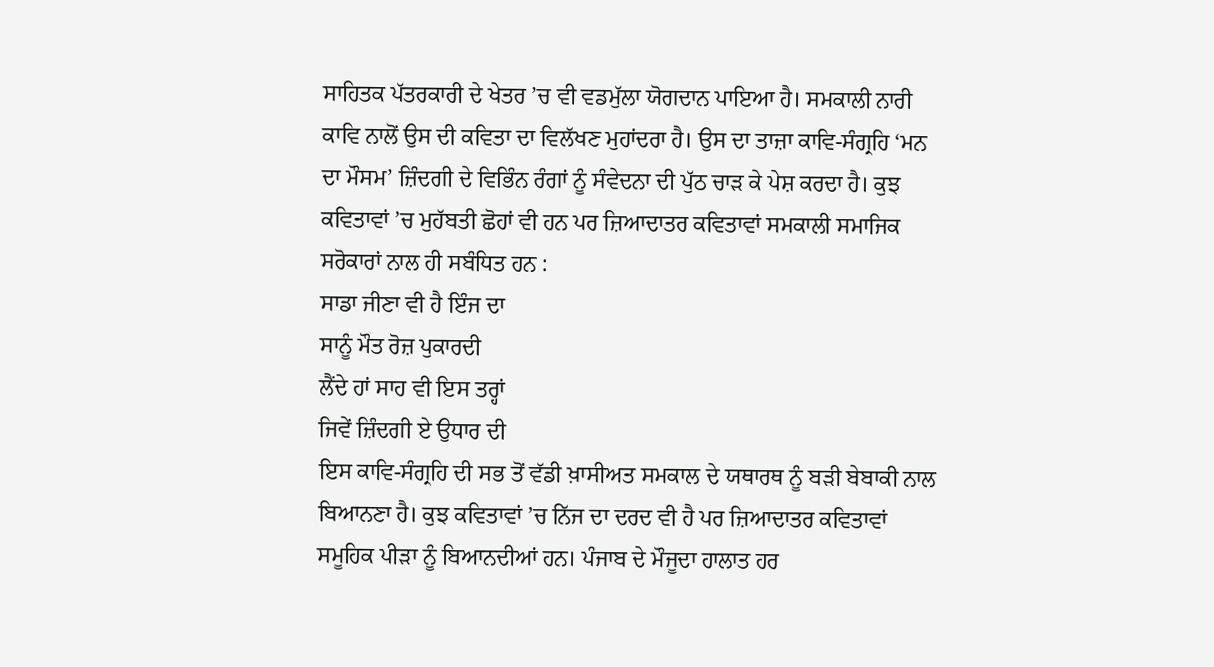ਸਾਹਿਤਕ ਪੱਤਰਕਾਰੀ ਦੇ ਖੇਤਰ ’ਚ ਵੀ ਵਡਮੁੱਲਾ ਯੋਗਦਾਨ ਪਾਇਆ ਹੈ। ਸਮਕਾਲੀ ਨਾਰੀ ਕਾਵਿ ਨਾਲੋਂ ਉਸ ਦੀ ਕਵਿਤਾ ਦਾ ਵਿਲੱਖਣ ਮੁਹਾਂਦਰਾ ਹੈ। ਉਸ ਦਾ ਤਾਜ਼ਾ ਕਾਵਿ-ਸੰਗ੍ਰਹਿ ‘ਮਨ ਦਾ ਮੌਸਮ’ ਜ਼ਿੰਦਗੀ ਦੇ ਵਿਭਿੰਨ ਰੰਗਾਂ ਨੂੰ ਸੰਵੇਦਨਾ ਦੀ ਪੁੱਠ ਚਾੜ ਕੇ ਪੇਸ਼ ਕਰਦਾ ਹੈ। ਕੁਝ ਕਵਿਤਾਵਾਂ ’ਚ ਮੁਹੱਬਤੀ ਛੋਹਾਂ ਵੀ ਹਨ ਪਰ ਜ਼ਿਆਦਾਤਰ ਕਵਿਤਾਵਾਂ ਸਮਕਾਲੀ ਸਮਾਜਿਕ ਸਰੋਕਾਰਾਂ ਨਾਲ ਹੀ ਸਬੰਧਿਤ ਹਨ :
ਸਾਡਾ ਜੀਣਾ ਵੀ ਹੈ ਇੰਜ ਦਾ
ਸਾਨੂੰ ਮੌਤ ਰੋਜ਼ ਪੁਕਾਰਦੀ
ਲੈਂਦੇ ਹਾਂ ਸਾਹ ਵੀ ਇਸ ਤਰ੍ਹਾਂ
ਜਿਵੇਂ ਜ਼ਿੰਦਗੀ ਏ ਉਧਾਰ ਦੀ
ਇਸ ਕਾਵਿ-ਸੰਗ੍ਰਹਿ ਦੀ ਸਭ ਤੋਂ ਵੱਡੀ ਖ਼ਾਸੀਅਤ ਸਮਕਾਲ ਦੇ ਯਥਾਰਥ ਨੂੰ ਬੜੀ ਬੇਬਾਕੀ ਨਾਲ ਬਿਆਨਣਾ ਹੈ। ਕੁਝ ਕਵਿਤਾਵਾਂ ’ਚ ਨਿੱਜ ਦਾ ਦਰਦ ਵੀ ਹੈ ਪਰ ਜ਼ਿਆਦਾਤਰ ਕਵਿਤਾਵਾਂ ਸਮੂਹਿਕ ਪੀੜਾ ਨੂੰ ਬਿਆਨਦੀਆਂ ਹਨ। ਪੰਜਾਬ ਦੇ ਮੌਜੂਦਾ ਹਾਲਾਤ ਹਰ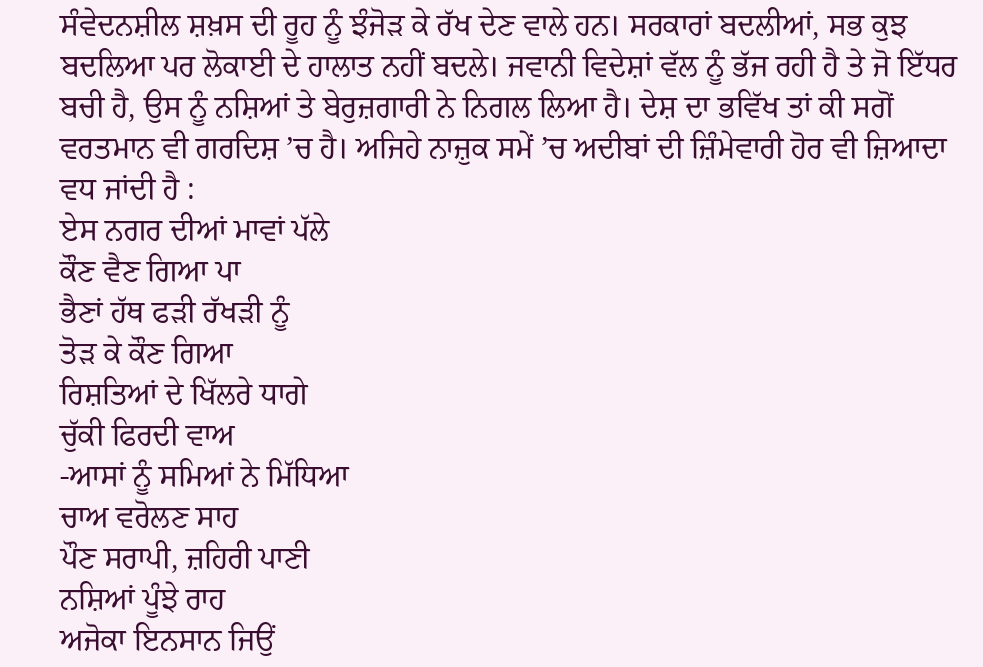ਸੰਵੇਦਨਸ਼ੀਲ ਸ਼ਖ਼ਸ ਦੀ ਰੂਹ ਨੂੰ ਝੰਜੋੜ ਕੇ ਰੱਖ ਦੇਣ ਵਾਲੇ ਹਨ। ਸਰਕਾਰਾਂ ਬਦਲੀਆਂ, ਸਭ ਕੁਝ ਬਦਲਿਆ ਪਰ ਲੋਕਾਈ ਦੇ ਹਾਲਾਤ ਨਹੀਂ ਬਦਲੇ। ਜਵਾਨੀ ਵਿਦੇਸ਼ਾਂ ਵੱਲ ਨੂੰ ਭੱਜ ਰਹੀ ਹੈ ਤੇ ਜੋ ਇੱਧਰ ਬਚੀ ਹੈ, ਉਸ ਨੂੰ ਨਸ਼ਿਆਂ ਤੇ ਬੇਰੁਜ਼ਗਾਰੀ ਨੇ ਨਿਗਲ ਲਿਆ ਹੈ। ਦੇਸ਼ ਦਾ ਭਵਿੱਖ ਤਾਂ ਕੀ ਸਗੋਂ ਵਰਤਮਾਨ ਵੀ ਗਰਦਿਸ਼ ’ਚ ਹੈ। ਅਜਿਹੇ ਨਾਜ਼ੁਕ ਸਮੇਂ ’ਚ ਅਦੀਬਾਂ ਦੀ ਜ਼ਿੰਮੇਵਾਰੀ ਹੋਰ ਵੀ ਜ਼ਿਆਦਾ ਵਧ ਜਾਂਦੀ ਹੈ :
ਏਸ ਨਗਰ ਦੀਆਂ ਮਾਵਾਂ ਪੱਲੇ
ਕੌਣ ਵੈਣ ਗਿਆ ਪਾ
ਭੈਣਾਂ ਹੱਥ ਫੜੀ ਰੱਖੜੀ ਨੂੰ
ਤੋੜ ਕੇ ਕੌਣ ਗਿਆ
ਰਿਸ਼ਤਿਆਂ ਦੇ ਖਿੱਲਰੇ ਧਾਗੇ
ਚੁੱਕੀ ਫਿਰਦੀ ਵਾਅ
-ਆਸਾਂ ਨੂੰ ਸਮਿਆਂ ਨੇ ਮਿੱਧਿਆ
ਚਾਅ ਵਰੋਲਣ ਸਾਹ
ਪੌਣ ਸਰਾਪੀ, ਜ਼ਹਿਰੀ ਪਾਣੀ
ਨਸ਼ਿਆਂ ਪੂੰਝੇ ਰਾਹ
ਅਜੋਕਾ ਇਨਸਾਨ ਜਿਉਂ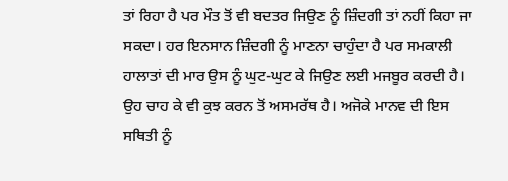ਤਾਂ ਰਿਹਾ ਹੈ ਪਰ ਮੌਤ ਤੋਂ ਵੀ ਬਦਤਰ ਜਿਉਣ ਨੂੰ ਜ਼ਿੰਦਗੀ ਤਾਂ ਨਹੀਂ ਕਿਹਾ ਜਾ ਸਕਦਾ। ਹਰ ਇਨਸਾਨ ਜ਼ਿੰਦਗੀ ਨੂੰ ਮਾਣਨਾ ਚਾਹੁੰਦਾ ਹੈ ਪਰ ਸਮਕਾਲੀ ਹਾਲਾਤਾਂ ਦੀ ਮਾਰ ਉਸ ਨੂੰ ਘੁਟ-ਘੁਟ ਕੇ ਜਿਉਣ ਲਈ ਮਜਬੂਰ ਕਰਦੀ ਹੈ। ਉਹ ਚਾਹ ਕੇ ਵੀ ਕੁਝ ਕਰਨ ਤੋਂ ਅਸਮਰੱਥ ਹੈ। ਅਜੋਕੇ ਮਾਨਵ ਦੀ ਇਸ ਸਥਿਤੀ ਨੂੰ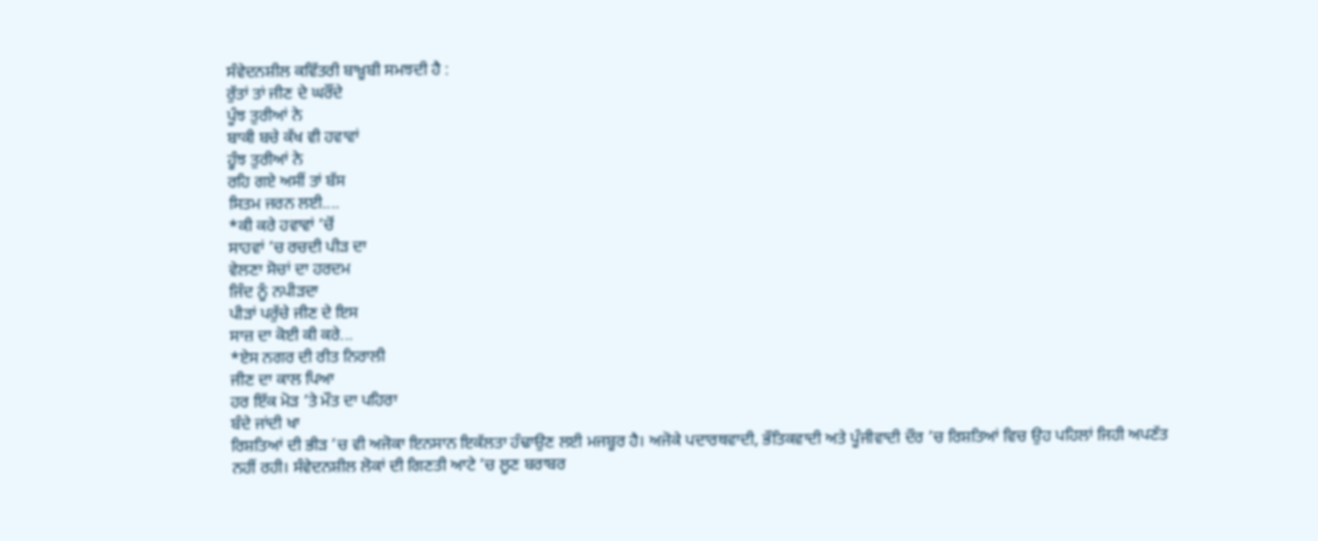ਸੰਵੇਦਨਸ਼ੀਲ ਕਵਿੱਤਰੀ ਬਾਖ਼ੂਬੀ ਸਮਝਦੀ ਹੈ :
ਰੁੱਤਾਂ ਤਾਂ ਜੀਣ ਦੇ ਘਰੌਂਦੇ
ਪੂੰਝ ਤੁਰੀਆਂ ਨੇ
ਬਾਕੀ ਬਚੇ ਕੱਖ ਵੀ ਹਵਾਵਾਂ
ਹੂੰਝ ਤੁਰੀਆਂ ਨੇ
ਰਹਿ ਗਏ ਅਸੀਂ ਤਾਂ ਬੱਸ
ਸਿਤਮ ਜਰਨ ਲਈ....
*ਕੀ ਕਰੇ ਹਵਾਵਾਂ ’ਚੋਂ
ਸਾਹਵਾਂ ’ਚ ਰਚਦੀ ਪੀੜ ਦਾ
ਵੇਲਣਾ ਸੋਚਾਂ ਦਾ ਹਰਦਮ
ਜਿੰਦ ਨੂੰ ਨਪੀੜਦਾ
ਪੀੜਾਂ ਪਰੁੱਚੇ ਜੀਣ ਦੇ ਇਸ
ਸਾਜ਼ ਦਾ ਕੋਈ ਕੀ ਕਰੇ...
*ਏਸ ਨਗਰ ਦੀ ਰੀਤ ਨਿਰਾਲੀ
ਜੀਣ ਦਾ ਕਾਲ ਪਿਆ
ਹਰ ਇੱਕ ਮੋੜ ’ਤੇ ਮੌਤ ਦਾ ਪਹਿਰਾ
ਬੰਦੇ ਜਾਂਦੀ ਖਾ
ਰਿਸ਼ਤਿਆਂ ਦੀ ਭੀੜ ’ਚ ਵੀ ਅਜੋਕਾ ਇਨਸਾਨ ਇਕੱਲਤਾ ਹੰਢਾਉਣ ਲਈ ਮਜਬੂਰ ਹੈ। ਅਜੋਕੇ ਪਦਾਰਥਵਾਦੀ, ਭੌਤਿਕਵਾਦੀ ਅਤੇ ਪੂੰਜੀਵਾਦੀ ਦੌਰ ’ਚ ਰਿਸ਼ਤਿਆਂ ਵਿਚ ਉਹ ਪਹਿਲਾਂ ਜਿਹੀ ਅਪਣੱਤ ਨਹੀਂ ਰਹੀ। ਸੰਵੇਦਨਸ਼ੀਲ ਲੋਕਾਂ ਦੀ ਗਿਣਤੀ ਆਟੇ ’ਚ ਲੂਣ ਬਰਾਬਰ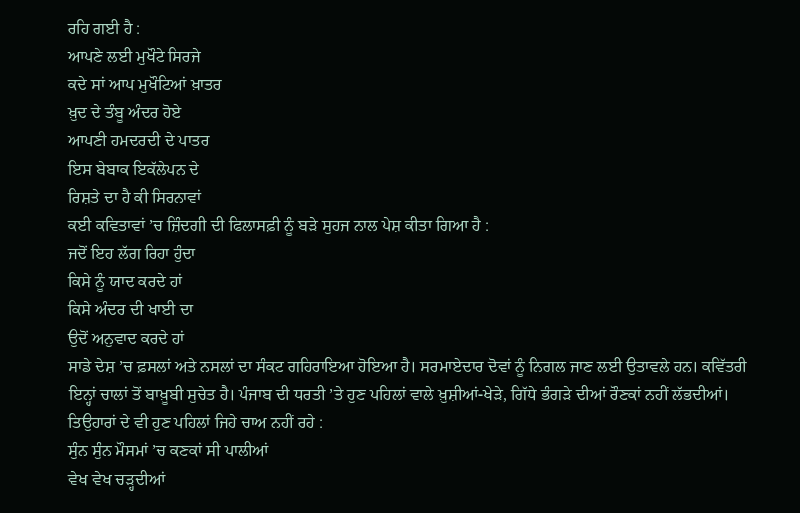ਰਹਿ ਗਈ ਹੈ :
ਆਪਣੇ ਲਈ ਮੁਖੌਟੇ ਸਿਰਜੇ
ਕਦੇ ਸਾਂ ਆਪ ਮੁਖੌਟਿਆਂ ਖ਼ਾਤਰ
ਖ਼ੁਦ ਦੇ ਤੰਬੂ ਅੰਦਰ ਹੋਏ
ਆਪਣੀ ਹਮਦਰਦੀ ਦੇ ਪਾਤਰ
ਇਸ ਬੇਬਾਕ ਇਕੱਲੇਪਨ ਦੇ
ਰਿਸ਼ਤੇ ਦਾ ਹੈ ਕੀ ਸਿਰਨਾਵਾਂ
ਕਈ ਕਵਿਤਾਵਾਂ ’ਚ ਜ਼ਿੰਦਗੀ ਦੀ ਫਿਲਾਸਫ਼ੀ ਨੂੰ ਬੜੇ ਸੁਹਜ ਨਾਲ ਪੇਸ਼ ਕੀਤਾ ਗਿਆ ਹੈ :
ਜਦੋਂ ਇਹ ਲੱਗ ਰਿਹਾ ਹੁੰਦਾ
ਕਿਸੇ ਨੂੰ ਯਾਦ ਕਰਦੇ ਹਾਂ
ਕਿਸੇ ਅੰਦਰ ਦੀ ਖਾਈ ਦਾ
ਉਦੋਂ ਅਨੁਵਾਦ ਕਰਦੇ ਹਾਂ
ਸਾਡੇ ਦੇਸ਼ ’ਚ ਫ਼ਸਲਾਂ ਅਤੇ ਨਸਲਾਂ ਦਾ ਸੰਕਟ ਗਹਿਰਾਇਆ ਹੋਇਆ ਹੈ। ਸਰਮਾਏਦਾਰ ਦੋਵਾਂ ਨੂੰ ਨਿਗਲ ਜਾਣ ਲਈ ਉਤਾਵਲੇ ਹਨ। ਕਵਿੱਤਰੀ ਇਨ੍ਹਾਂ ਚਾਲਾਂ ਤੋਂ ਬਾਖ਼ੂਬੀ ਸੁਚੇਤ ਹੈ। ਪੰਜਾਬ ਦੀ ਧਰਤੀ ’ਤੇ ਹੁਣ ਪਹਿਲਾਂ ਵਾਲੇ ਖ਼ੁਸ਼ੀਆਂ-ਖੇੜੇ, ਗਿੱਧੇ ਭੰਗੜੇ ਦੀਆਂ ਰੌਣਕਾਂ ਨਹੀਂ ਲੱਭਦੀਆਂ। ਤਿਉਹਾਰਾਂ ਦੇ ਵੀ ਹੁਣ ਪਹਿਲਾਂ ਜਿਹੇ ਚਾਅ ਨਹੀਂ ਰਹੇ :
ਸੁੰਨ ਸੁੰਨ ਮੌਸਮਾਂ ’ਚ ਕਣਕਾਂ ਸੀ ਪਾਲੀਆਂ
ਵੇਖ ਵੇਖ ਚੜ੍ਹਦੀਆਂ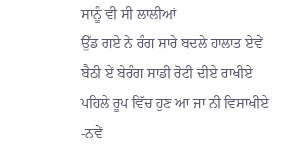ਸਾਨੂੰ ਵੀ ਸੀ ਲਾਲੀਆਂ
ਉੱਡ ਗਏ ਨੇ ਰੰਗ ਸਾਰੇ ਬਦਲੇ ਹਾਲਾਤ ਏਵੇਂ
ਬੈਠੀ ਏਂ ਬੇਰੰਗ ਸਾਡੀ ਰੋਟੀ ਦੀਏ ਰਾਖੀਏ
ਪਹਿਲੇ ਰੂਪ ਵਿੱਚ ਹੁਣ ਆ ਜਾ ਨੀ ਵਿਸਾਖੀਏ
-ਨਵੇਂ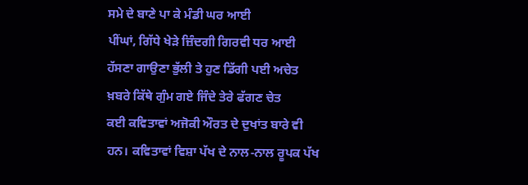ਸਮੇ ਦੇ ਬਾਣੇ ਪਾ ਕੇ ਮੰਡੀ ਘਰ ਆਈ
ਪੀਂਘਾਂ, ਗਿੱਧੇ ਖੇੜੇ ਜ਼ਿੰਦਗੀ ਗਿਰਵੀ ਧਰ ਆਈ
ਹੱਸਣਾ ਗਾਉਣਾ ਭੁੱਲੀ ਤੇ ਹੁਣ ਡਿੱਗੀ ਪਈ ਅਚੇਤ
ਖ਼ਬਰੇ ਕਿੱਥੇ ਗੁੰਮ ਗਏ ਜਿੰਦੇ ਤੇਰੇ ਫੱਗਣ ਚੇਤ
ਕਈ ਕਵਿਤਾਵਾਂ ਅਜੋਕੀ ਔਰਤ ਦੇ ਦੁਖਾਂਤ ਬਾਰੇ ਵੀ ਹਨ। ਕਵਿਤਾਵਾਂ ਵਿਸ਼ਾ ਪੱਖ ਦੇ ਨਾਲ-ਨਾਲ ਰੂਪਕ ਪੱਖ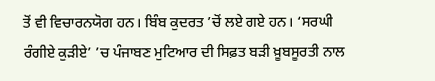ਤੋਂ ਵੀ ਵਿਚਾਰਨਯੋਗ ਹਨ। ਬਿੰਬ ਕੁਦਰਤ ’ਚੋਂ ਲਏ ਗਏ ਹਨ। ‘ਸਰਘੀ ਰੰਗੀਏ ਕੁੜੀਏ’ ’ਚ ਪੰਜਾਬਣ ਮੁਟਿਆਰ ਦੀ ਸਿਫ਼ਤ ਬੜੀ ਖ਼ੂਬਸੂਰਤੀ ਨਾਲ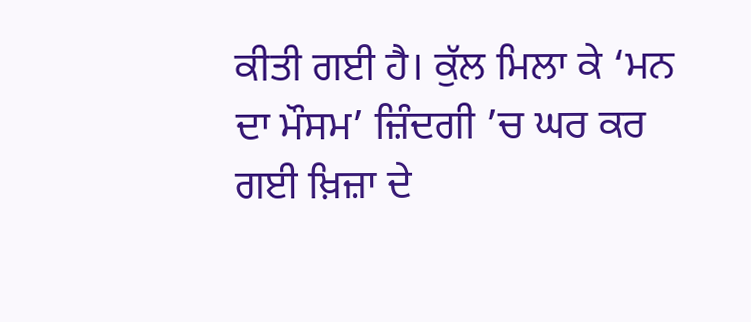ਕੀਤੀ ਗਈ ਹੈ। ਕੁੱਲ ਮਿਲਾ ਕੇ ‘ਮਨ ਦਾ ਮੌਸਮ’ ਜ਼ਿੰਦਗੀ ’ਚ ਘਰ ਕਰ ਗਈ ਖ਼ਿਜ਼ਾ ਦੇ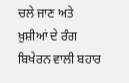ਚਲੇ ਜਾਣ ਅਤੇ ਖ਼ੁਸ਼ੀਆਂ ਦੇ ਰੰਗ ਬਿਖੇਰਨ ਵਾਲੀ ਬਹਾਰ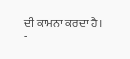ਦੀ ਕਾਮਨਾ ਕਰਦਾ ਹੈ।
-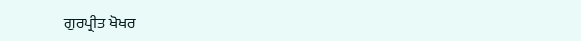ਗੁਰਪ੍ਰੀਤ ਖੋਖਰ